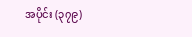အပိုင်း (၃၇၉)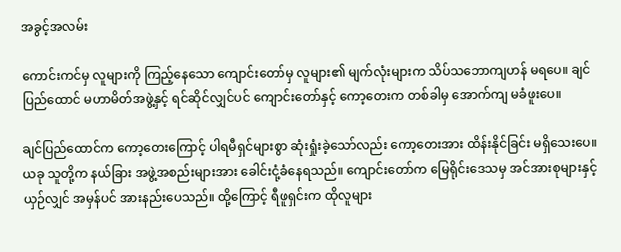အခွင့်အလမ်း

ကောင်းကင်မှ လူများကို ကြည့်နေသော ကျောင်းတော်မှ လူများ၏ မျက်လုံးများက သိပ်သဘောကျဟန် မရပေ။ ချင်ပြည်ထောင် မဟာမိတ်အဖွဲ့နှင့် ရင်ဆိုင်လျှင်ပင် ကျောင်းတော်နှင့် ကော့တေးက တစ်ခါမှ အောက်ကျ မခံဖူးပေ။

ချင်ပြည်ထောင်က ကော့တေးကြောင့် ပါရမီရှင်များစွာ ဆုံးရှုံးခဲ့သော်လည်း ကော့တေးအား ထိန်းနိုင်ခြင်း မရှိသေးပေ။ ယခု သူတို့က နယ်ခြား အဖွဲ့အစည်းများအား ခေါင်းငုံ့ခံနေရသည်။ ကျောင်းတော်က မြေရိုင်းဒေသမှ အင်အားစုများနှင့် ယှဉ်လျှင် အမှန်ပင် အားနည်းပေသည်။ ထို့ကြောင့် ရီဖူရှင်းက ထိုလူများ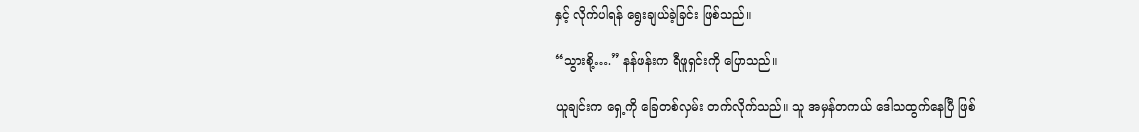နှင့် လိုက်ပါရန် ရွေးချယ်ခဲ့ခြင်း ဖြစ်သည်။

“သွားစို့….” နန်ဖန်းက ရီဖူရှင်းကို ပြောသည်။

ယူချင်းက ရှေ့ကို ခြေတစ်လှမ်း တက်လိုက်သည်။ သူ အမှန်တကယ် ဒေါသထွက်နေပြီ ဖြစ်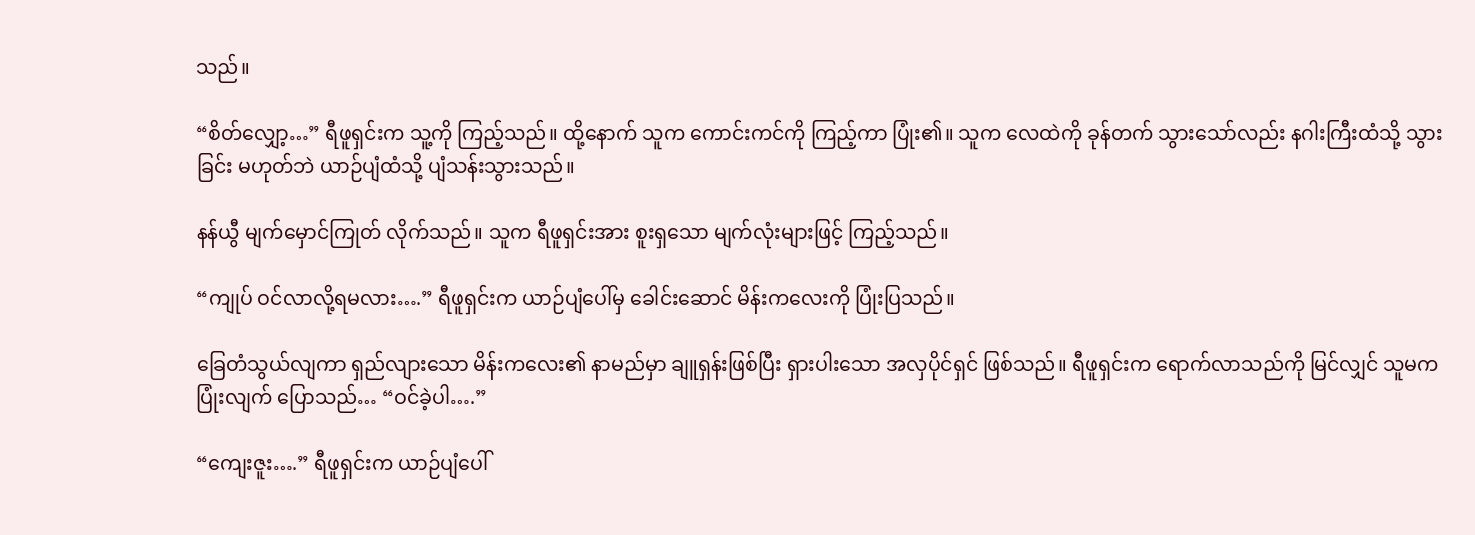သည်။

“စိတ်လျှော့…” ရီဖူရှင်းက သူ့ကို ကြည့်သည်။ ထို့နောက် သူက ကောင်းကင်ကို ကြည့်ကာ ပြုံး၏။ သူက လေထဲကို ခုန်တက် သွားသော်လည်း နဂါးကြီးထံသို့ သွားခြင်း မဟုတ်ဘဲ ယာဉ်ပျံထံသို့ ပျံသန်းသွားသည်။

နန်ယွီ မျက်မှောင်ကြုတ် လိုက်သည်။ သူက ရီဖူရှင်းအား စူးရှသော မျက်လုံးများဖြင့် ကြည့်သည်။

“ကျုပ် ဝင်လာလို့ရမလား….” ရီဖူရှင်းက ယာဉ်ပျံပေါ်မှ ခေါင်းဆောင် မိန်းကလေးကို ပြုံးပြသည်။

ခြေတံသွယ်လျကာ ရှည်လျားသော မိန်းကလေး၏ နာမည်မှာ ချူရှန်းဖြစ်ပြီး ရှားပါးသော အလှပိုင်ရှင် ဖြစ်သည်။ ရီဖူရှင်းက ရောက်လာသည်ကို မြင်လျှင် သူမက ပြုံးလျက် ပြောသည်… “ဝင်ခဲ့ပါ….”

“ကျေးဇူး….” ရီဖူရှင်းက ယာဉ်ပျံပေါ်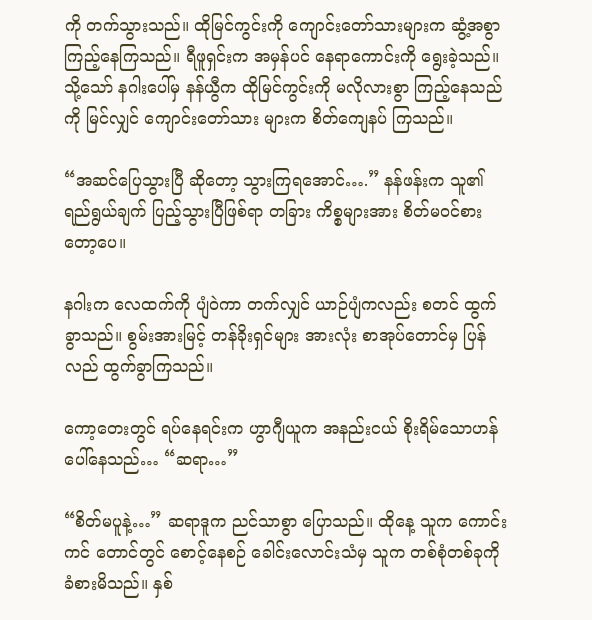ကို တက်သွားသည်။ ထိုမြင်ကွင်းကို ကျောင်းတော်သားများက ဆွံ့အစွာ ကြည့်နေကြသည်။ ရီဖူရှင်းက အမှန်ပင် နေရာကောင်းကို ရွေးခဲ့သည်။ သို့သော် နဂါးပေါ်မှ နန်ယွီက ထိုမြင်ကွင်းကို မလိုလားစွာ ကြည့်နေသည်ကို မြင်လျှင် ကျောင်းတော်သား များက စိတ်ကျေနပ် ကြသည်။

“အဆင်ပြေသွားပြီ ဆိုတော့ သွားကြရအောင်….” နန်ဖန်းက သူ၏ ရည်ရွယ်ချက် ပြည့်သွားပြီဖြစ်ရာ တခြား ကိစ္စများအား စိတ်မဝင်စားတော့ပေ။

နဂါးက လေထက်ကို ပျံဝဲကာ တက်လျှင် ယာဉ်ပျံကလည်း စတင် ထွက်ခွာသည်။ စွမ်းအားမြင့် တန်ခိုးရှင်များ အားလုံး စာအုပ်တောင်မှ ပြန်လည် ထွက်ခွာကြသည်။

ကော့တေးတွင် ရပ်နေရင်းက ဟွာဂျီယူက အနည်းငယ် စိုးရိမ်သောဟန် ပေါ်နေသည်… “ဆရာ…”

“စိတ်မပူနဲ့…” ဆရာဒူက ညင်သာစွာ ပြောသည်။ ထိုနေ့ သူက ကောင်းကင် တောင်တွင် စောင့်နေစဉ် ခေါင်းလောင်းသံမှ သူက တစ်စုံတစ်ခုကို ခံစားမိသည်။ နှစ်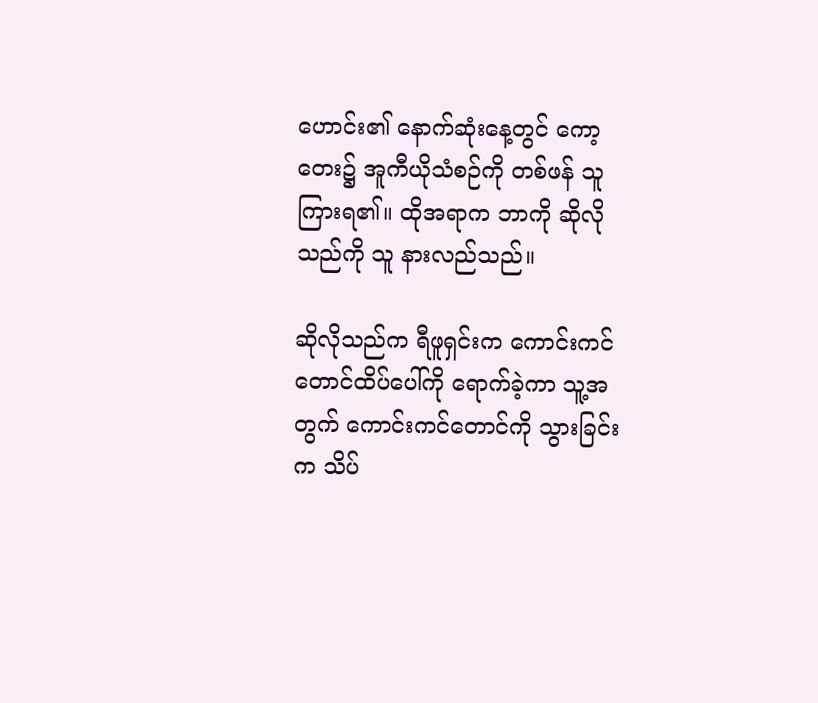ဟောင်း၏ နောက်ဆုံးနေ့တွင် ကော့တေး၌ အူကီယိုသံစဉ်ကို တစ်ဖန် သူ ကြားရ၏။ ထိုအရာက ဘာကို ဆိုလိုသည်ကို သူ နားလည်သည်။

ဆိုလိုသည်က ရီဖူရှင်းက ကောင်းကင် တောင်ထိပ်ပေါ်ကို ရောက်ခဲ့ကာ သူ့အတွက် ကောင်းကင်တောင်ကို သွားခြင်းက သိပ်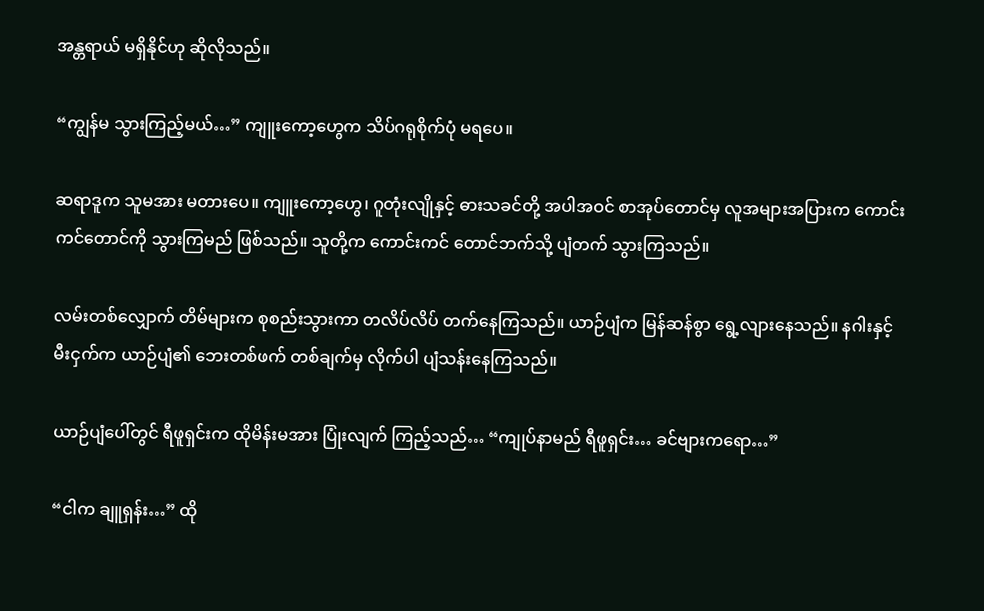အန္တရာယ် မရှိနိုင်ဟု ဆိုလိုသည်။

“ကျွန်မ သွားကြည့်မယ်…” ကျူးကော့ဟွေက သိပ်ဂရုစိုက်ပုံ မရပေ။

ဆရာဒူက သူမအား မတားပေ။ ကျူးကော့ဟွေ၊ ဂူတုံးလျိုနှင့် ဓားသခင်တို့ အပါအဝင် စာအုပ်တောင်မှ လူအများအပြားက ကောင်းကင်တောင်ကို သွားကြမည် ဖြစ်သည်။ သူတို့က ကောင်းကင် တောင်ဘက်သို့ ပျံတက် သွားကြသည်။

လမ်းတစ်လျှောက် တိမ်များက စုစည်းသွားကာ တလိပ်လိပ် တက်နေကြသည်။ ယာဉ်ပျံက မြန်ဆန်စွာ ရွေ့လျားနေသည်။ နဂါးနှင့် မီးငှက်က ယာဉ်ပျံ၏ ဘေးတစ်ဖက် တစ်ချက်မှ လိုက်ပါ ပျံသန်းနေကြသည်။

ယာဉ်ပျံပေါ်တွင် ရီဖူရှင်းက ထိုမိန်းမအား ပြုံးလျက် ကြည့်သည်… “ကျုပ်နာမည် ရီဖူရှင်း… ခင်ဗျားကရော…”

“ငါက ချူရှန်း…” ထို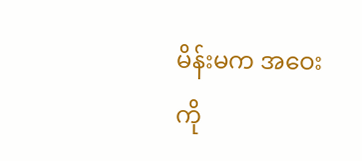မိန်းမက အဝေးကို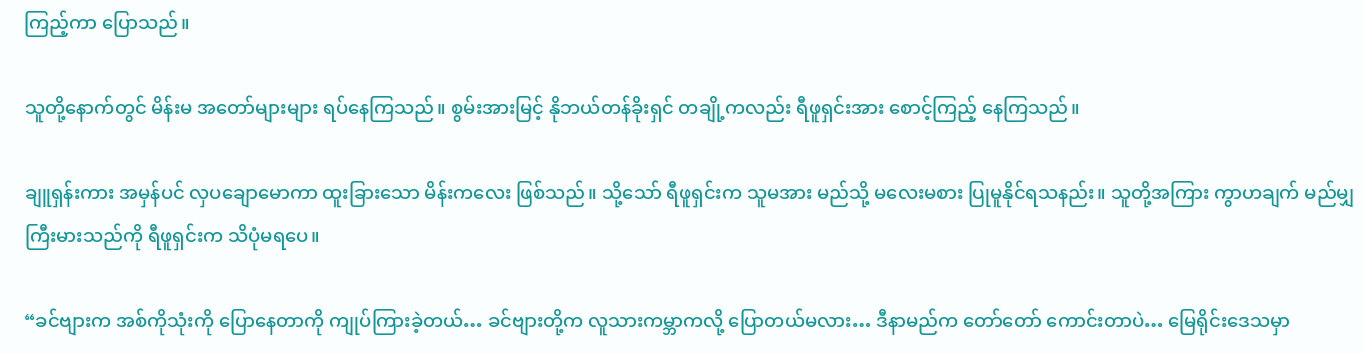ကြည့်ကာ ပြောသည်။

သူတို့နောက်တွင် မိန်းမ အတော်များများ ရပ်နေကြသည်။ စွမ်းအားမြင့် နိုဘယ်တန်ခိုးရှင် တချို့ကလည်း ရီဖူရှင်းအား စောင့်ကြည့် နေကြသည်။

ချူရှန်းကား အမှန်ပင် လှပချောမောကာ ထူးခြားသော မိန်းကလေး ဖြစ်သည်။ သို့သော် ရီဖူရှင်းက သူမအား မည်သို့ မလေးမစား ပြုမူနိုင်ရသနည်း။ သူတို့အကြား ကွာဟချက် မည်မျှ ကြီးမားသည်ကို ရီဖူရှင်းက သိပုံမရပေ။

“ခင်ဗျားက အစ်ကိုသုံးကို ပြောနေတာကို ကျုပ်ကြားခဲ့တယ်… ခင်ဗျားတို့က လူသားကမ္ဘာကလို့ ပြောတယ်မလား… ဒီနာမည်က တော်တော် ကောင်းတာပဲ… မြေရိုင်းဒေသမှာ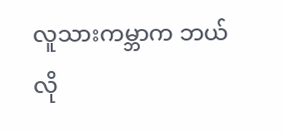လူသားကမ္ဘာက ဘယ်လို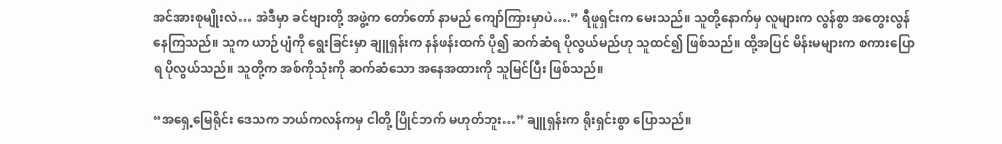အင်အားစုမျိုးလဲ… အဲဒီမှာ ခင်ဗျားတို့ အဖွဲ့က တော်တော် နာမည် ကျော်ကြားမှာပဲ….” ရီဖူရှင်းက မေးသည်။ သူတို့နောက်မှ လူများက လွန်စွာ အတွေးလွန် နေကြသည်။ သူက ယာဉ်ပျံကို ရွေးခြင်းမှာ ချူရှန်းက နန်ဖန်းထက် ပို၍ ဆက်ဆံရ ပိုလွယ်မည်ဟု သူထင်၍ ဖြစ်သည်။ ထို့အပြင် မိန်းမများက စကားပြောရ ပိုလွယ်သည်။ သူတို့က အစ်ကိုသုံးကို ဆက်ဆံသော အနေအထားကို သူမြင်ပြီး ဖြစ်သည်။

“အရှေ့မြေရိုင်း ဒေသက ဘယ်ကလန်ကမှ ငါတို့ ပြိုင်ဘက် မဟုတ်ဘူး…” ချူရှန်းက ရိုးရှင်းစွာ ပြောသည်။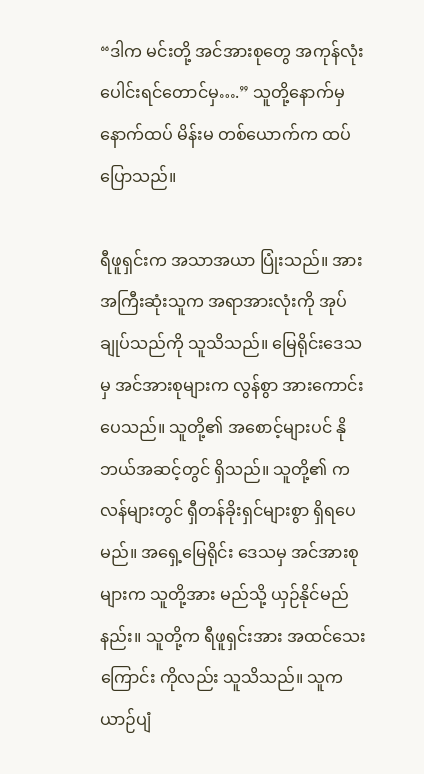“ဒါက မင်းတို့ အင်အားစုတွေ အကုန်လုံး ပေါင်းရင်တောင်မှ….” သူတို့နောက်မှ နောက်ထပ် မိန်းမ တစ်ယောက်က ထပ်ပြောသည်။

ရီဖူရှင်းက အသာအယာ ပြုံးသည်။ အားအကြီးဆုံးသူက အရာအားလုံးကို အုပ်ချုပ်သည်ကို သူသိသည်။ မြေရိုင်းဒေသမှ အင်အားစုများက လွန်စွာ အားကောင်းပေသည်။ သူတို့၏ အစောင့်များပင် နိုဘယ်အဆင့်တွင် ရှိသည်။ သူတို့၏ ကလန်များတွင် ရှီတန်ခိုးရှင်များစွာ ရှိရပေမည်။ အရှေ့မြေရိုင်း ဒေသမှ အင်အားစုများက သူတို့အား မည်သို့ ယှဉ်နိုင်မည်နည်း။ သူတို့က ရီဖူရှင်းအား အထင်သေးကြောင်း ကိုလည်း သူသိသည်။ သူက ယာဉ်ပျံ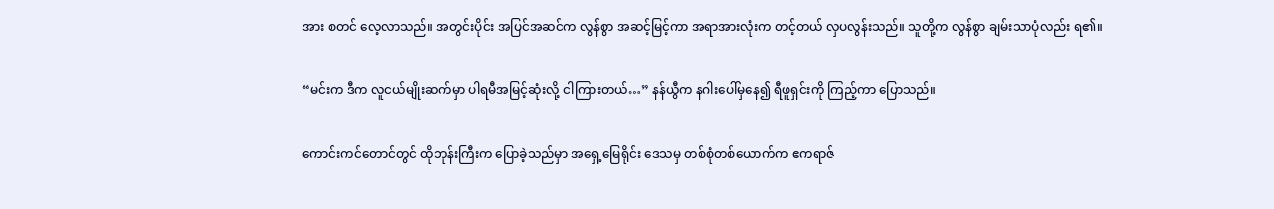အား စတင် လေ့လာသည်။ အတွင်းပိုင်း အပြင်အဆင်က လွန်စွာ အဆင့်မြင့်ကာ အရာအားလုံးက တင့်တယ် လှပလွန်းသည်။ သူတို့က လွန်စွာ ချမ်းသာပုံလည်း ရ၏။

“မင်းက ဒီက လူငယ်မျိုးဆက်မှာ ပါရမီအမြင့်ဆုံးလို့ ငါကြားတယ်…” နန်ယွီက နဂါးပေါ်မှနေ၍ ရီဖူရှင်းကို ကြည့်ကာ ပြောသည်။

ကောင်းကင်တောင်တွင် ထိုဘုန်းကြီးက ပြောခဲ့သည်မှာ အရှေ့မြေရိုင်း ဒေသမှ တစ်စုံတစ်ယောက်က ဧကရာဇ်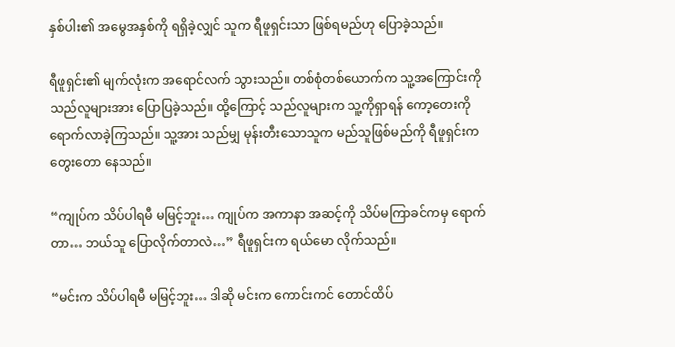နှစ်ပါး၏ အမွေအနှစ်ကို ရရှိခဲ့လျှင် သူက ရီဖူရှင်းသာ ဖြစ်ရမည်ဟု ပြောခဲ့သည်။

ရီဖူရှင်း၏ မျက်လုံးက အရောင်လက် သွားသည်။ တစ်စုံတစ်ယောက်က သူ့အကြောင်းကို သည်လူများအား ပြောပြခဲ့သည်။ ထို့ကြောင့် သည်လူများက သူ့ကိုရှာရန် ကော့တေးကို ရောက်လာခဲ့ကြသည်။ သူ့အား သည်မျှ မုန်းတီးသောသူက မည်သူဖြစ်မည်ကို ရီဖူရှင်းက တွေးတော နေသည်။

“ကျုပ်က သိပ်ပါရမီ မမြင့်ဘူး… ကျုပ်က အကာနာ အဆင့်ကို သိပ်မကြာခင်ကမှ ရောက်တာ… ဘယ်သူ ပြောလိုက်တာလဲ…” ရီဖူရှင်းက ရယ်မော လိုက်သည်။

“မင်းက သိပ်ပါရမီ မမြင့်ဘူး… ဒါဆို မင်းက ကောင်းကင် တောင်ထိပ်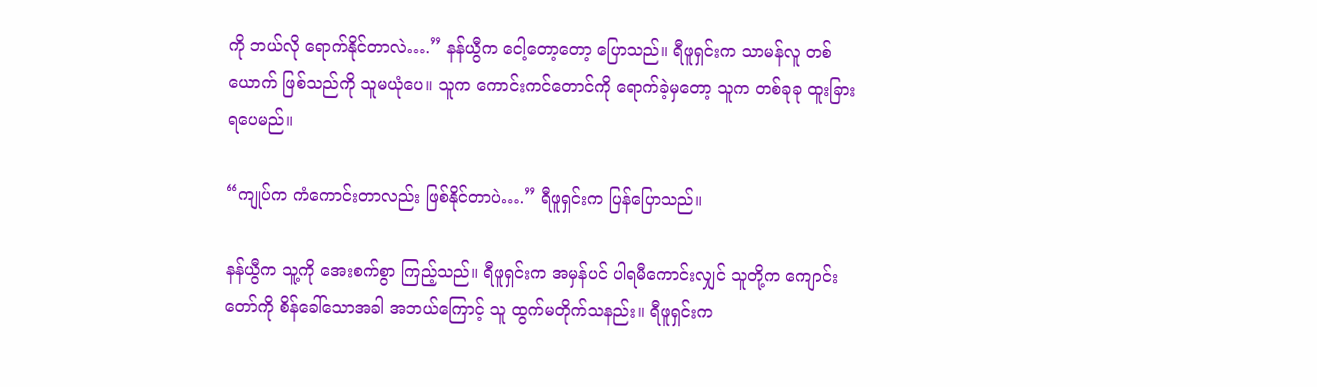ကို ဘယ်လို ရောက်နိုင်တာလဲ….” နန်ယွီက ငေါ့တော့တော့ ပြောသည်။ ရီဖူရှင်းက သာမန်လူ တစ်ယောက် ဖြစ်သည်ကို သူမယုံပေ။ သူက ကောင်းကင်တောင်ကို ရောက်ခဲ့မှတော့ သူက တစ်ခုခု ထူးခြား ရပေမည်။

“ကျုပ်က ကံကောင်းတာလည်း ဖြစ်နိုင်တာပဲ….” ရီဖူရှင်းက ပြန်ပြောသည်။

နန်ယွီက သူ့ကို အေးစက်စွာ ကြည့်သည်။ ရီဖူရှင်းက အမှန်ပင် ပါရမီကောင်းလျှင် သူတို့က ကျောင်းတော်ကို စိန်ခေါ်သောအခါ အဘယ်ကြောင့် သူ ထွက်မတိုက်သနည်း။ ရီဖူရှင်းက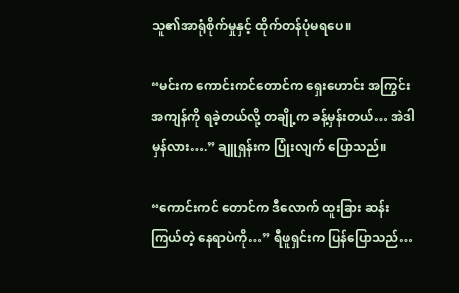သူ၏အာရုံစိုက်မှုနှင့် ထိုက်တန်ပုံမရပေ။

“မင်းက ကောင်းကင်တောင်က ရှေးဟောင်း အကြွင်းအကျန်ကို ရခဲ့တယ်လို့ တချို့က ခန့်မှန်းတယ်… အဲဒါမှန်လား….” ချူရှန်းက ပြုံးလျက် ပြောသည်။

“ကောင်းကင် တောင်က ဒီလောက် ထူးခြား ဆန်းကြယ်တဲ့ နေရာပဲကို…” ရီဖူရှင်းက ပြန်ပြောသည်…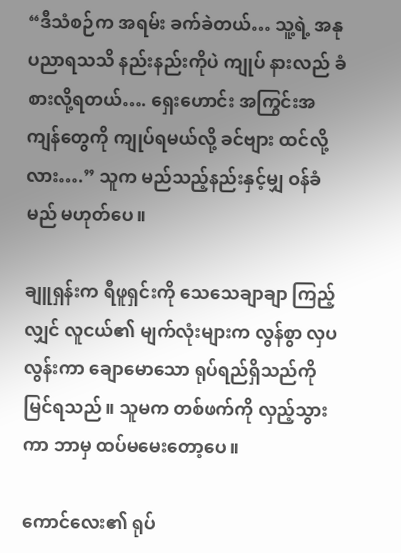“ဒီသံစဉ်က အရမ်း ခက်ခဲတယ်… သူ့ရဲ့ အနုပညာရသသိ နည်းနည်းကိုပဲ ကျုပ် နားလည် ခံစားလို့ရတယ်…. ရှေးဟောင်း အကြွင်းအကျန်တွေကို ကျုပ်ရမယ်လို့ ခင်ဗျား ထင်လို့လား….” သူက မည်သည့်နည်းနှင့်မျှ ဝန်ခံမည် မဟုတ်ပေ။

ချူရှန်းက ရီဖူရှင်းကို သေသေချာချာ ကြည့်လျှင် လူငယ်၏ မျက်လုံးများက လွန်စွာ လှပလွန်းကာ ချောမောသော ရုပ်ရည်ရှိသည်ကို မြင်ရသည်။ သူမက တစ်ဖက်ကို လှည့်သွားကာ ဘာမှ ထပ်မမေးတော့ပေ။

ကောင်လေး၏ ရုပ်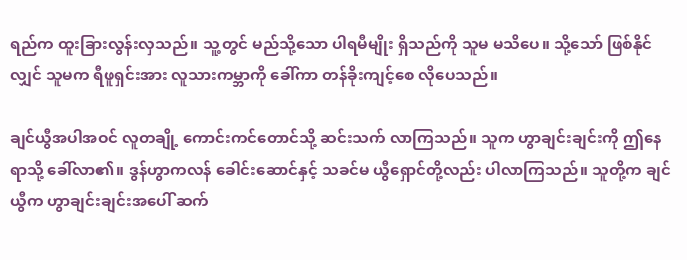ရည်က ထူးခြားလွန်းလှသည်။ သူ့တွင် မည်သို့သော ပါရမီမျိုး ရှိသည်ကို သူမ မသိပေ။ သို့သော် ဖြစ်နိုင်လျှင် သူမက ရီဖူရှင်းအား လူသားကမ္ဘာကို ခေါ်ကာ တန်ခိုးကျင့်စေ လိုပေသည်။

ချင်ယွီအပါအဝင် လူတချို့ ကောင်းကင်တောင်သို့ ဆင်းသက် လာကြသည်။ သူက ဟွာချင်းချင်းကို ဤနေရာသို့ ခေါ်လာ၏။ ဒွန်ဟွာကလန် ခေါင်းဆောင်နှင့် သခင်မ ယွီရှောင်တို့လည်း ပါလာကြသည်။ သူတို့က ချင်ယွီက ဟွာချင်းချင်းအပေါ် ဆက်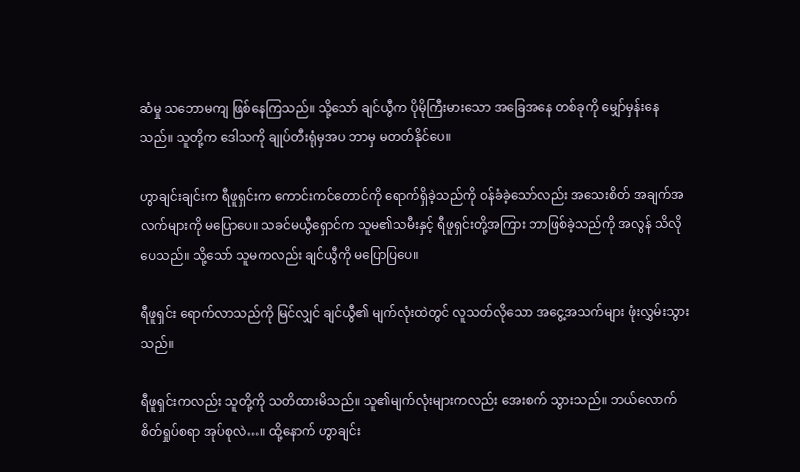ဆံမှု သဘောမကျ ဖြစ်နေကြသည်။ သို့သော် ချင်ယွီက ပိုမိုကြီးမားသော အခြေအနေ တစ်ခုကို မျှော်မှန်းနေသည်။ သူတို့က ဒေါသကို ချုပ်တီးရုံမှအပ ဘာမှ မတတ်နိုင်ပေ။

ဟွာချင်းချင်းက ရီဖူရှင်းက ကောင်းကင်တောင်ကို ရောက်ရှိခဲ့သည်ကို ဝန်ခံခဲ့သော်လည်း အသေးစိတ် အချက်အလက်များကို မပြောပေ။ သခင်မယွီရှောင်က သူမ၏သမီးနှင့် ရီဖူရှင်းတို့အကြား ဘာဖြစ်ခဲ့သည်ကို အလွန် သိလိုပေသည်။ သို့သော် သူမကလည်း ချင်ယွီကို မပြောပြပေ။

ရီဖူရှင်း ရောက်လာသည်ကို မြင်လျှင် ချင်ယွီ၏ မျက်လုံးထဲတွင် လူသတ်လိုသော အငွေ့အသက်များ ဖုံးလွှမ်းသွားသည်။

ရီဖူရှင်းကလည်း သူတို့ကို သတိထားမိသည်။ သူ၏မျက်လုံးများကလည်း အေးစက် သွားသည်။ ဘယ်လောက် စိတ်ရှုပ်စရာ အုပ်စုလဲ…။ ထို့နောက် ဟွာချင်း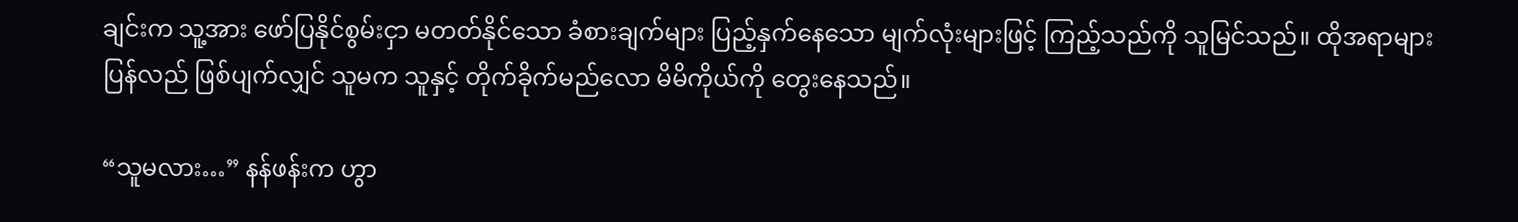ချင်းက သူ့အား ဖော်ပြနိုင်စွမ်းငှာ မတတ်နိုင်သော ခံစားချက်များ ပြည့်နှက်နေသော မျက်လုံးများဖြင့် ကြည့်သည်ကို သူမြင်သည်။ ထိုအရာများ ပြန်လည် ဖြစ်ပျက်လျှင် သူမက သူနှင့် တိုက်ခိုက်မည်လော မိမိကိုယ်ကို တွေးနေသည်။

“သူမလား…” နန်ဖန်းက ဟွာ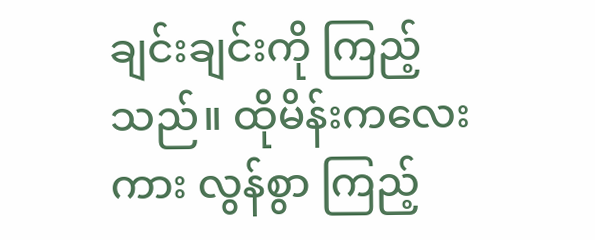ချင်းချင်းကို ကြည့်သည်။ ထိုမိန်းကလေးကား လွန်စွာ ကြည့်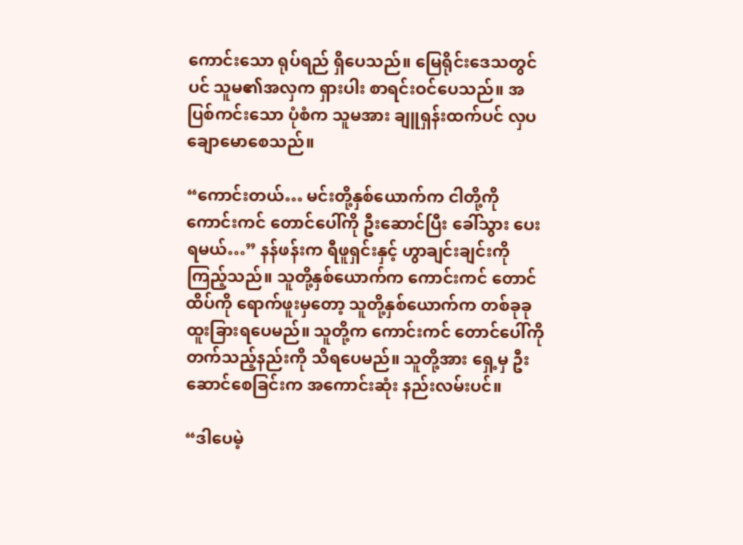ကောင်းသော ရုပ်ရည် ရှိပေသည်။ မြေရိုင်းဒေသတွင်ပင် သူမ၏အလှက ရှားပါး စာရင်းဝင်ပေသည်။ အပြစ်ကင်းသော ပုံစံက သူမအား ချူရှန်းထက်ပင် လှပ ချောမောစေသည်။

“ကောင်းတယ်… မင်းတို့နှစ်ယောက်က ငါတို့ကို ကောင်းကင် တောင်ပေါ်ကို ဦးဆောင်ပြီး ခေါ်သွား ပေးရမယ်…” နန်ဖန်းက ရီဖူရှင်းနှင့် ဟွာချင်းချင်းကို ကြည့်သည်။ သူတို့နှစ်ယောက်က ကောင်းကင် တောင်ထိပ်ကို ရောက်ဖူးမှတော့ သူတို့နှစ်ယောက်က တစ်ခုခု ထူးခြားရပေမည်။ သူတို့က ကောင်းကင် တောင်ပေါ်ကို တက်သည့်နည်းကို သိရပေမည်။ သူတို့အား ရှေ့မှ ဦးဆောင်စေခြင်းက အကောင်းဆုံး နည်းလမ်းပင်။

“ဒါပေမဲ့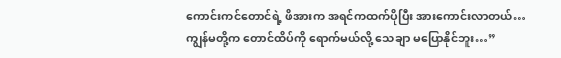ကောင်းကင်တောင်ရဲ့ ဖိအားက အရင်ကထက်ပိုပြီး အားကောင်းလာတယ်… ကျွန်မတို့က တောင်ထိပ်ကို ရောက်မယ်လို့ သေချာ မပြောနိုင်ဘူး…”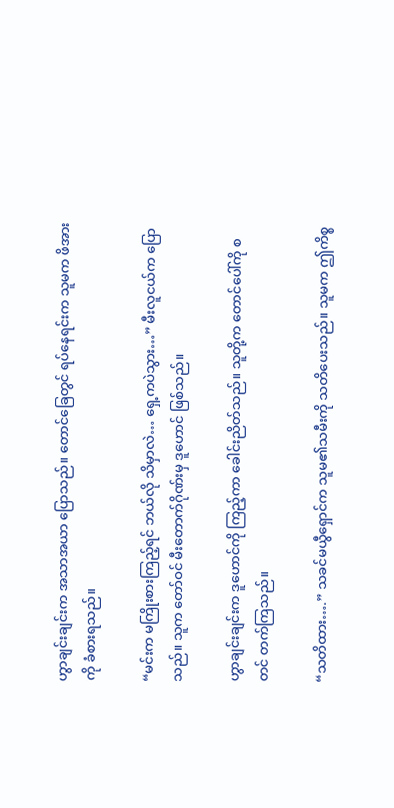ဟွာချင်းချင်းက အသာအယာ ပြောသည်။ တောင်ခြေတွင် ရပ်နေရင်းက သူမက ဖိအားကို ခံစားရသည်။

“မင်းက မကြိုးစားကြည့်ရင် ဘယ်လို သိမှာလဲ… ရှေ့ကပဲသွား…” မီးလူငယ်က ပြောသည်။ သူက တော်ဝင် မီးတောက်ဂိုဏ်းမှ ဒူဟောင် ဖြစ်သည်။

ဟွာချင်းချင်းက ဒူဟောင်ကို ကြည့်ကာ ခေါင်းညိတ်သည်။ သူတို့က တောင်ပေါ်ကို စတင် တက်ကြသည်။

“သတိထား….” သခင်မယွီရှောင်က သူမ၏သမီးကို သတိပေးသည်။ သူမက ဤကိစ္စ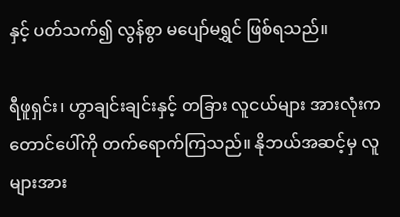နှင့် ပတ်သက်၍ လွန်စွာ မပျော်မရွှင် ဖြစ်ရသည်။

ရီဖူရှင်း၊ ဟွာချင်းချင်းနှင့် တခြား လူငယ်များ အားလုံးက တောင်ပေါ်ကို တက်ရောက်ကြသည်။ နိုဘယ်အဆင့်မှ လူများအား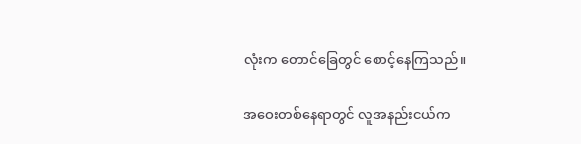လုံးက တောင်ခြေတွင် စောင့်နေကြသည်။

အဝေးတစ်နေရာတွင် လူအနည်းငယ်က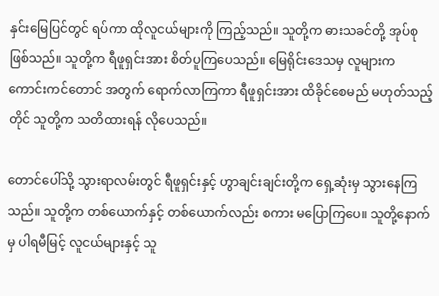နှင်းမြေပြင်တွင် ရပ်ကာ ထိုလူငယ်များကို ကြည့်သည်။ သူတို့က ဓားသခင်တို့ အုပ်စုဖြစ်သည်။ သူတို့က ရီဖူရှင်းအား စိတ်ပူကြပေသည်။ မြေရိုင်းဒေသမှ လူများက ကောင်းကင်တောင် အတွက် ရောက်လာကြကာ ရီဖူရှင်းအား ထိခိုင်စေမည် မဟုတ်သည့်တိုင် သူတို့က သတိထားရန် လိုပေသည်။

တောင်ပေါ်သို့ သွားရာလမ်းတွင် ရီဖူရှင်းနှင့် ဟွာချင်းချင်းတို့က ရှေ့ဆုံးမှ သွားနေကြသည်။ သူတို့က တစ်ယောက်နှင့် တစ်ယောက်လည်း စကား မပြောကြပေ။ သူတို့နောက်မှ ပါရမီမြင့် လူငယ်များနှင့် သူ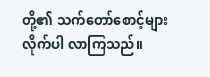တို့၏ သက်တော်စောင့်များ လိုက်ပါ လာကြသည်။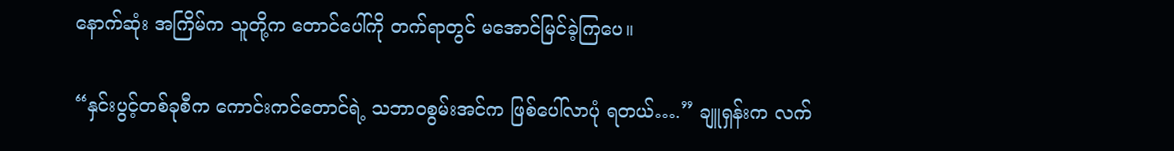နောက်ဆုံး အကြိမ်က သူတို့က တောင်ပေါ်ကို တက်ရာတွင် မအောင်မြင်ခဲ့ကြပေ။

“နှင်းပွင့်တစ်ခုစီက ကောင်းကင်တောင်ရဲ့ သဘာဝစွမ်းအင်က ဖြစ်ပေါ်လာပုံ ရတယ်….” ချူရှန်းက လက်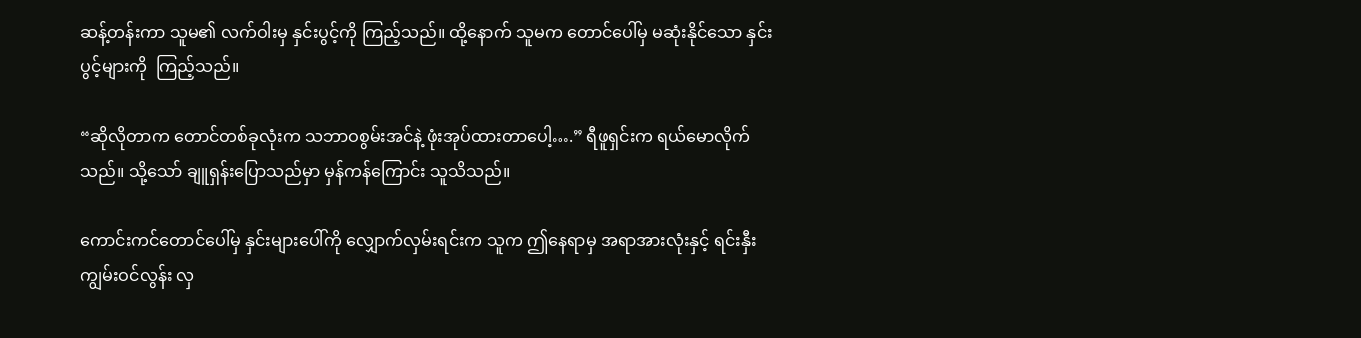ဆန့်တန်းကာ သူမ၏ လက်ဝါးမှ နှင်းပွင့်ကို ကြည့်သည်။ ထို့နောက် သူမက တောင်ပေါ်မှ မဆုံးနိုင်သော နှင်းပွင့်များကို  ကြည့်သည်။

“ဆိုလိုတာက တောင်တစ်ခုလုံးက သဘာဝစွမ်းအင်နဲ့ ဖုံးအုပ်ထားတာပေါ့….” ရီဖူရှင်းက ရယ်မောလိုက်သည်။ သို့သော် ချူရှန်းပြောသည်မှာ မှန်ကန်ကြောင်း သူသိသည်။

ကောင်းကင်တောင်ပေါ်မှ နှင်းများပေါ်ကို လျှောက်လှမ်းရင်းက သူက ဤနေရာမှ အရာအားလုံးနှင့် ရင်းနှီးကျွမ်းဝင်လွန်း လှ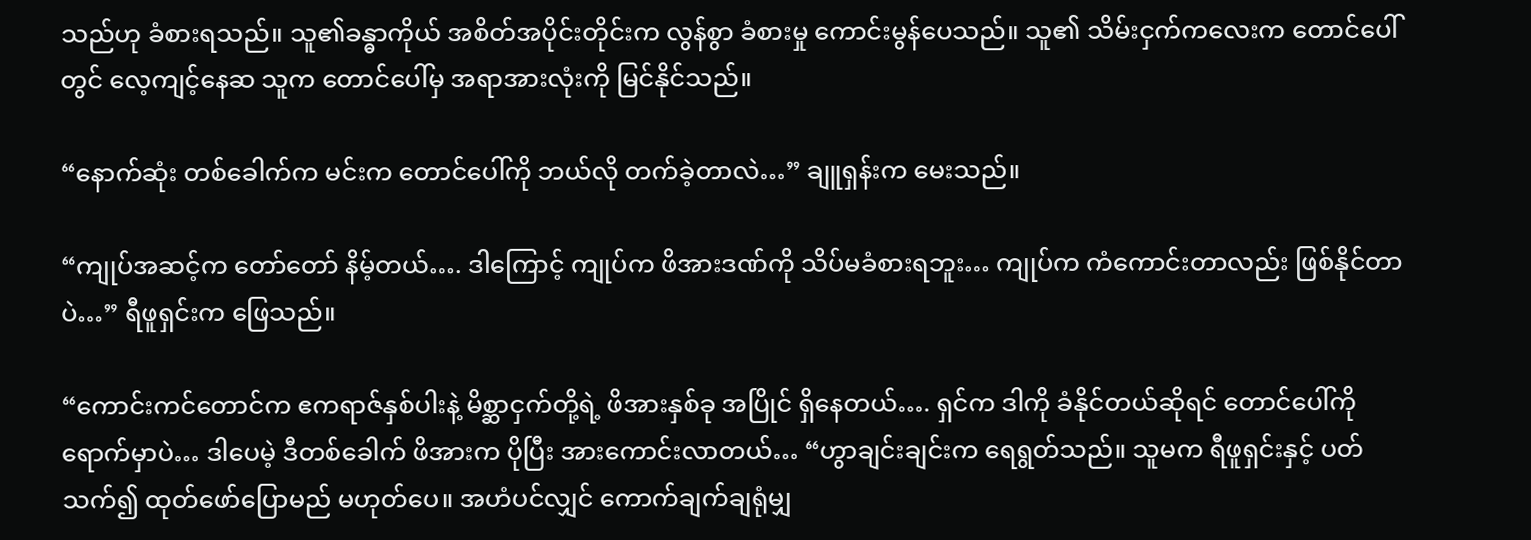သည်ဟု ခံစားရသည်။ သူ၏ခန္ဓာကိုယ် အစိတ်အပိုင်းတိုင်းက လွန်စွာ ခံစားမှု ကောင်းမွန်ပေသည်။ သူ၏ သိမ်းငှက်ကလေးက တောင်ပေါ်တွင် လေ့ကျင့်နေဆ သူက တောင်ပေါ်မှ အရာအားလုံးကို မြင်နိုင်သည်။

“နောက်ဆုံး တစ်ခေါက်က မင်းက တောင်ပေါ်ကို ဘယ်လို တက်ခဲ့တာလဲ…” ချူရှန်းက မေးသည်။

“ကျုပ်အဆင့်က တော်တော် နိမ့်တယ်…. ဒါကြောင့် ကျုပ်က ဖိအားဒဏ်ကို သိပ်မခံစားရဘူး… ကျုပ်က ကံကောင်းတာလည်း ဖြစ်နိုင်တာပဲ…” ရီဖူရှင်းက ဖြေသည်။

“ကောင်းကင်တောင်က ဧကရာဇ်နှစ်ပါးနဲ့ မိစ္ဆာငှက်တို့ရဲ့ ဖိအားနှစ်ခု အပြိုင် ရှိနေတယ်…. ရှင်က ဒါကို ခံနိုင်တယ်ဆိုရင် တောင်ပေါ်ကို ရောက်မှာပဲ… ဒါပေမဲ့ ဒီတစ်ခေါက် ဖိအားက ပိုပြီး အားကောင်းလာတယ်… “ဟွာချင်းချင်းက ရေရွတ်သည်။ သူမက ရီဖူရှင်းနှင့် ပတ်သက်၍ ထုတ်ဖော်ပြောမည် မဟုတ်ပေ။ အဟံပင်လျှင် ကောက်ချက်ချရုံမျှ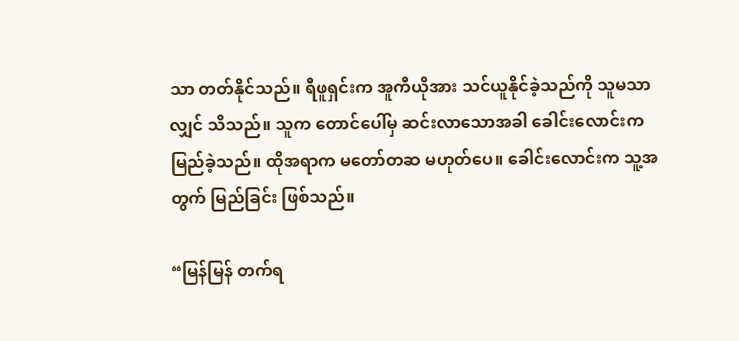သာ တတ်နိုင်သည်။ ရီဖူရှင်းက အူကီယိုအား သင်ယူနိုင်ခဲ့သည်ကို သူမသာလျှင် သိသည်။ သူက တောင်ပေါ်မှ ဆင်းလာသောအခါ ခေါင်းလောင်းက မြည်ခဲ့သည်။ ထိုအရာက မတော်တဆ မဟုတ်ပေ။ ခေါင်းလောင်းက သူ့အတွက် မြည်ခြင်း ဖြစ်သည်။

“မြန်မြန် တက်ရ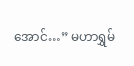အောင်…” မဟာရွှမ်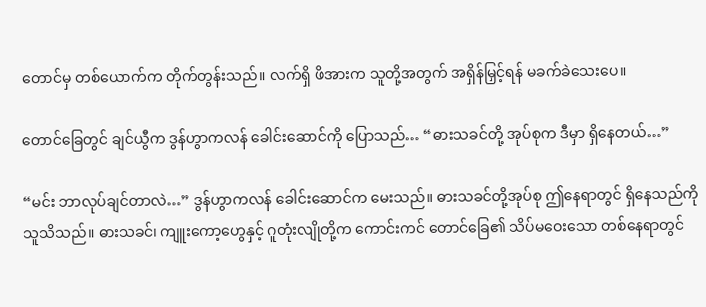တောင်မှ တစ်ယောက်က တိုက်တွန်းသည်။ လက်ရှိ ဖိအားက သူတို့အတွက် အရှိန်မြှင့်ရန် မခက်ခဲသေးပေ။

တောင်ခြေတွင် ချင်ယွီက ဒွန်ဟွာကလန် ခေါင်းဆောင်ကို ပြောသည်… “ဓားသခင်တို့ အုပ်စုက ဒီမှာ ရှိနေတယ်…”

“မင်း ဘာလုပ်ချင်တာလဲ…” ဒွန်ဟွာကလန် ခေါင်းဆောင်က မေးသည်။ ဓားသခင်တို့အုပ်စု ဤနေရာတွင် ရှိနေသည်ကို သူသိသည်။ ဓားသခင်၊ ကျူးကော့ဟွေနှင့် ဂူတုံးလျိုတို့က ကောင်းကင် တောင်ခြေ၏ သိပ်မဝေးသော တစ်နေရာတွင်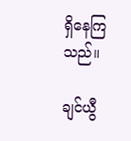ရှိနေကြသည်။

ချင်ယွီ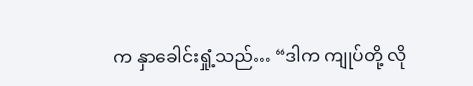က နှာခေါင်းရှုံ့သည်… “ဒါက ကျုပ်တို့ လို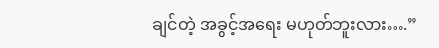ချင်တဲ့ အခွင့်အရေး မဟုတ်ဘူးလား….”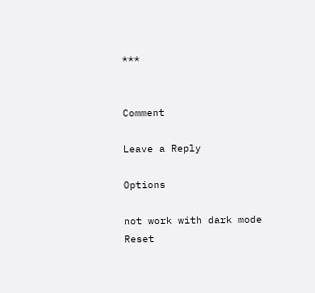***


Comment

Leave a Reply

Options

not work with dark mode
Reset